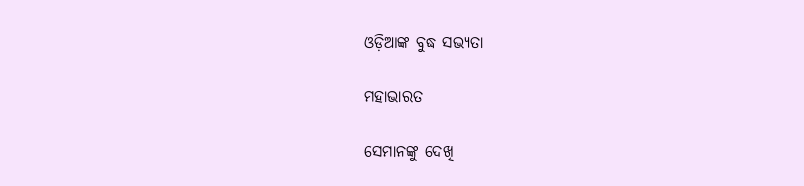ଓଡ଼ିଆଙ୍କ ବୁଦ୍ଧ ସଭ୍ୟତା

ମହାଭାରତ

ସେମାନଙ୍କୁ ଦେଖି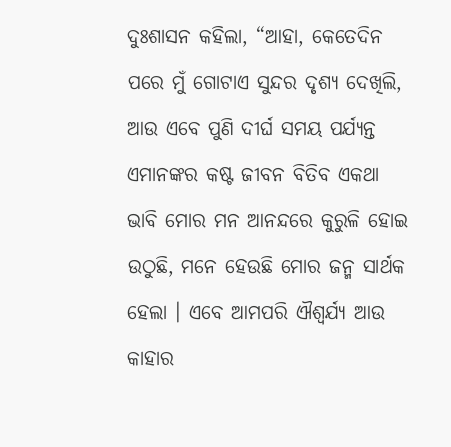ଦୁଃଶାସନ କହିଲା, “ଆହା, କେତେଦିନ ପରେ ମୁଁ ଗୋଟାଏ ସୁନ୍ଦର ଦୃଶ୍ୟ ଦେଖିଲି, ଆଉ ଏବେ ପୁଣି ଦୀର୍ଘ ସମୟ ପର୍ଯ୍ୟନ୍ତ ଏମାନଙ୍କର କଷ୍ଟ ଜୀବନ ବିତିବ ଏକଥା ଭାବି ମୋର ମନ ଆନନ୍ଦରେ କୁରୁଳି ହୋଇ ଉଠୁଛି, ମନେ ହେଉଛି ମୋର ଜନ୍ମ ସାର୍ଥକ ହେଲା । ଏବେ ଆମପରି ଐଶ୍ୱର୍ଯ୍ୟ ଆଉ କାହାର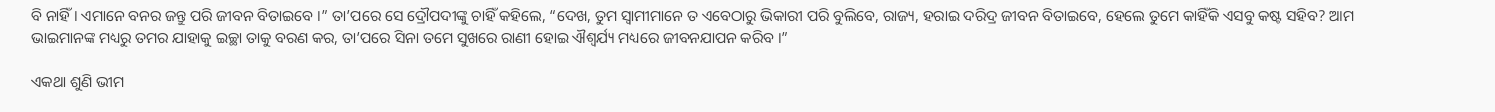ବି ନାହିଁ । ଏମାନେ ବନର ଜନ୍ତୁ ପରି ଜୀବନ ବିତାଇବେ ।” ତା’ପରେ ସେ ଦ୍ରୌପଦୀଙ୍କୁ ଚାହିଁ କହିଲେ, “ଦେଖ, ତୁମ ସ୍ୱାମୀମାନେ ତ ଏବେଠାରୁ ଭିକାରୀ ପରି ବୁଲିବେ, ରାଜ୍ୟ, ହରାଇ ଦରିଦ୍ର ଜୀବନ ବିତାଇବେ, ହେଲେ ତୁମେ କାହିଁକି ଏସବୁ କଷ୍ଟ ସହିବ? ଆମ ଭାଇମାନଙ୍କ ମଧ୍ୟରୁ ତମର ଯାହାକୁ ଇଚ୍ଛା ତାକୁ ବରଣ କର, ତା’ପରେ ସିନା ତମେ ସୁଖରେ ରାଣୀ ହୋଇ ଐଶ୍ୱର୍ଯ୍ୟ ମଧ୍ୟରେ ଜୀବନଯାପନ କରିବ ।”

ଏକଥା ଶୁଣି ଭୀମ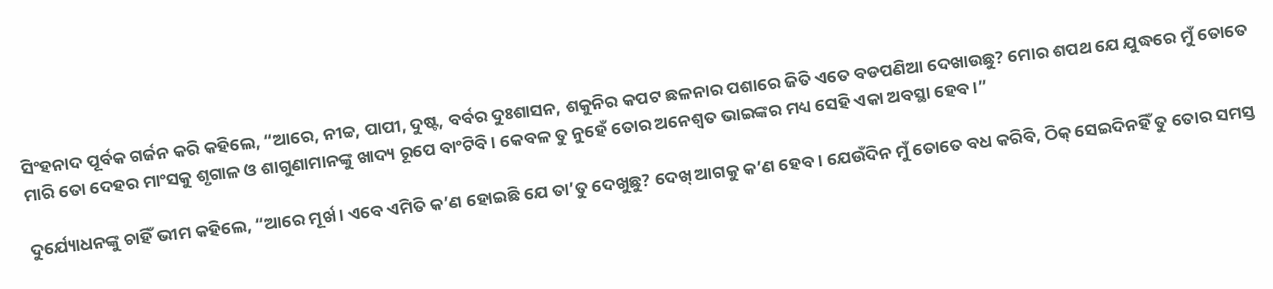ସିଂହନାଦ ପୂର୍ବକ ଗର୍ଜନ କରି କହିଲେ, “ଆରେ, ନୀଚ୍ଚ, ପାପୀ, ଦୁଷ୍ଟ, ବର୍ବର ଦୁଃଶାସନ, ଶକୁନିର କପଟ ଛଳନାର ପଶାରେ ଜିତି ଏତେ ବଡପଣିଆ ଦେଖାଉଛୁ? ମୋର ଶପଥ ଯେ ଯୁଦ୍ଧରେ ମୁଁ ତୋତେ ମାରି ତୋ ଦେହର ମାଂସକୁ ଶୃଗାଳ ଓ ଶାଗୁଣାମାନଙ୍କୁ ଖାଦ୍ୟ ରୂପେ ବାଂଟିବି । କେବଳ ତୁ ନୁହେଁ ତୋର ଅନେଶ୍ୱତ ଭାଇଙ୍କର ମଧ୍ୟ ସେହି ଏକା ଅବସ୍ଥା ହେବ ।”

ଦୁର୍ଯ୍ୟୋଧନଙ୍କୁ ଚାହିଁ ଭୀମ କହିଲେ, “ଆରେ ମୂର୍ଖ । ଏବେ ଏମିତି କ’ଣ ହୋଇଛି ଯେ ତା’ତୁ ଦେଖୁଛୁ? ଦେଖ୍ ଆଗକୁ କ’ଣ ହେବ । ଯେଉଁଦିନ ମୁଁ ତୋତେ ବଧ କରିବି, ଠିକ୍ ସେଇଦିନହିଁ ତୁ ତୋର ସମସ୍ତ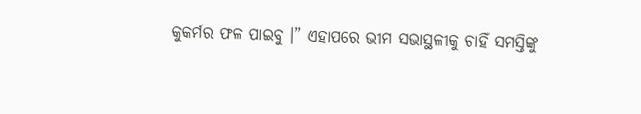କୁକର୍ମର ଫଳ ପାଇବୁ ।” ଏହାପରେ ଭୀମ ସଭାସ୍ଥଳୀକୁ ଚାହିଁ ସମସ୍ତିଙ୍କୁ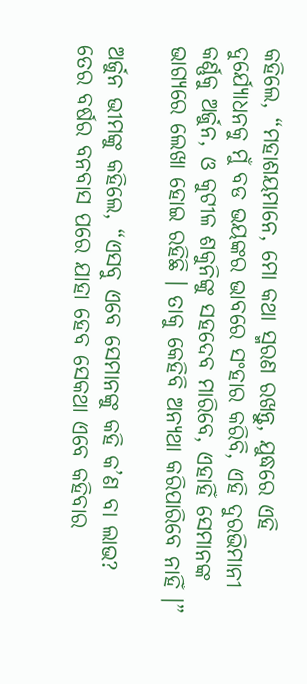କହିଲେ, “ମହାଶୟମାନେ, ମୋ କଥା ସ୍ମରଣ ରଖନ୍ତୁ, ଯୁଦ୍ଧରେ ଏହି ଦୁର୍ଯ୍ୟୋଧନକୁ ମୁଁ ବଡ ଭୟଙ୍କର ଭାବରେ ସଂହାର କରିବି, ଏହି ଦୁରଭିମାନୀ କର୍ଣ୍ଣକୁ ଅର୍ଜୁନ, ଓ କୁଟୀଳ ଶକୁନିଙ୍କୁ ସହଦେବ ମାରିବେ, ଏହାହିଁ ସେମାନଙ୍କ ଭାଗ୍ୟରେ ଲେଖା ହୋଇ ରହିଛି । ତାକୁ କେହିବି ଅନ୍ୟଥା କରିପାରିବେ ନାହିଁ ।”

ଅର୍ଜୁନ ଭୀମଙ୍କୁ କହିଲେ, “ଏସବୁ ଏବେ ସେମାନଙ୍କୁ କହି କ’ଣ ବା ଲାଭ? ତେର ବର୍ଷର ବନବାସ ପରେ ଯାହା ହେବ ସେକଥା ଏବେ କହିବାର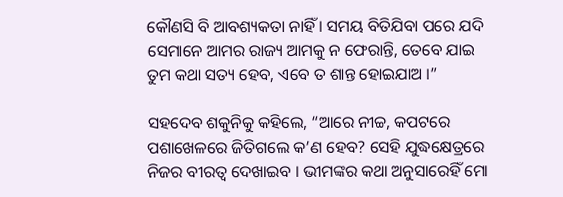କୌଣସି ବି ଆବଶ୍ୟକତା ନାହିଁ । ସମୟ ବିତିଯିବା ପରେ ଯଦି ସେମାନେ ଆମର ରାଜ୍ୟ ଆମକୁ ନ ଫେରାନ୍ତି, ତେବେ ଯାଇ ତୁମ କଥା ସତ୍ୟ ହେବ, ଏବେ ତ ଶାନ୍ତ ହୋଇଯାଅ ।”

ସହଦେବ ଶକୁନିକୁ କହିଲେ, “ଆରେ ନୀଚ୍ଚ, କପଟରେ ପଶାଖେଳରେ ଜିତିଗଲେ କ’ଣ ହେବ? ସେହି ଯୁଦ୍ଧକ୍ଷେତ୍ରରେ ନିଜର ବୀରତ୍ୱ ଦେଖାଇବ । ଭୀମଙ୍କର କଥା ଅନୁସାରେହିଁ ମୋ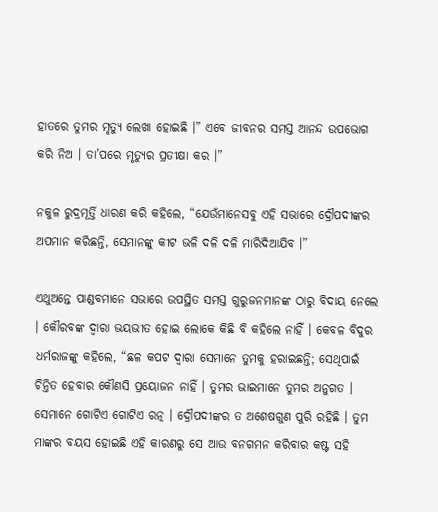ହାତରେ ତୁମର ମୃତ୍ୟୁ ଲେଖା ହୋଇଛି ।” ଏବେ ଜୀବନର ସମସ୍ତ ଆନନ୍ଦ ଉପଭୋଗ କରି ନିଅ । ତା’ପରେ ମୃତ୍ୟୁର ପ୍ରତୀକ୍ଷା କର ।”

ନକୁଳ ରୁଦ୍ରମୂର୍ତ୍ତି ଧାରଣ କରି କହିଲେ, “ଯେଉଁମାନେସବୁ ଏହି ସଭାରେ ଦ୍ରୌପଦୀଙ୍କର ଅପମାନ କରିଛନ୍ତି, ସେମାନଙ୍କୁ କୀଟ ଭଳି ଦଳି ଦଳି ମାରିଦିଆଯିବ ।”

ଏଥୁଅନ୍ତେ ପାଣ୍ଡବମାନେ ସଭାରେ ଉପସ୍ଥିତ ସମସ୍ତ ଗୁରୁଜନମାନଙ୍କ ଠାରୁ ବିଦାୟ ନେଲେ । କୌରବଙ୍କ ଦ୍ୱାରା ଭୟଭୀତ ହୋଇ ଲୋକେ କିଛି ବି କହିଲେ ନାହିଁ । କେବଳ ବିଦୁର ଧର୍ମରାଜଙ୍କୁ କହିଲେ, “ଛଳ କପଟ ଦ୍ୱାରା ସେମାନେ ତୁମକୁ ହରାଇଛନ୍ତି; ସେଥିପାଇଁ ଚିନ୍ତିତ ହେବାର କୌଣସି ପ୍ରୟୋଜନ ନାହିଁ । ତୁମର ଭାଇମାନେ ତୁମର ଅନୁଗତ । ସେମାନେ ଗୋଟିଏ ଗୋଟିଏ ରତ୍ନ । ଦ୍ରୌପଦୀଙ୍କର ତ ଅଶେଷଗୁଣ ପୁରି ରହିଛି । ତୁମ ମାଙ୍କର ବୟସ ହୋଇଛି ଏହି କାରଣରୁ ସେ ଆଉ ବନଗମନ କରିବାର କଷ୍ଟ ସହି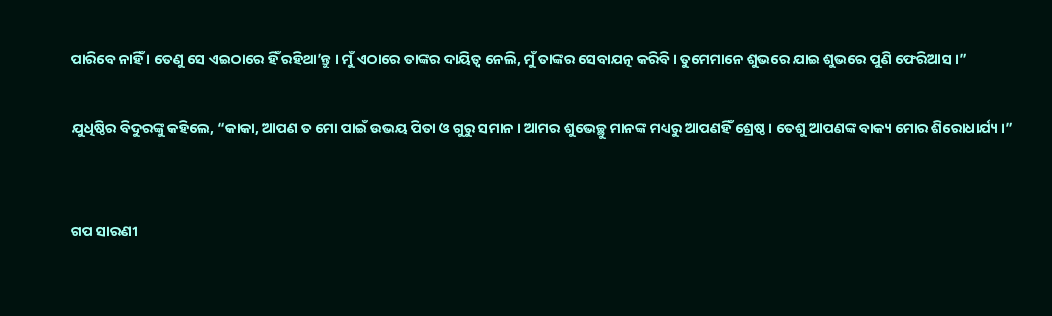ପାରିବେ ନାହିଁ । ତେଣୁ ସେ ଏଇଠାରେ ହିଁ ରହିଥା’ନ୍ତୁ । ମୁଁ ଏଠାରେ ତାଙ୍କର ଦାୟିତ୍ୱ ନେଲି, ମୁଁ ତାଙ୍କର ସେବାଯତ୍ନ କରିବି । ତୁମେମାନେ ଶୁଭରେ ଯାଇ ଶୁଭରେ ପୁଣି ଫେରିଆସ ।”

ଯୁଧିଷ୍ଠିର ବିଦୁରଙ୍କୁ କହିଲେ, “କାକା, ଆପଣ ତ ମୋ ପାଇଁ ଉଭୟ ପିତା ଓ ଗୁରୁ ସମାନ । ଆମର ଶୁଭେଚ୍ଛୁ ମାନଙ୍କ ମଧ୍ୟରୁ ଆପଣହିଁ ଶ୍ରେଷ୍ଠ । ତେଶୁ ଆପଣଙ୍କ ବାକ୍ୟ ମୋର ଶିରୋଧାର୍ଯ୍ୟ ।”


ଗପ ସାରଣୀ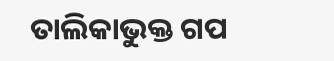ତାଲିକାଭୁକ୍ତ ଗପ